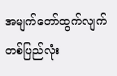အမျက်တော်ထွက်လျက် တစ်ပြည်လုံး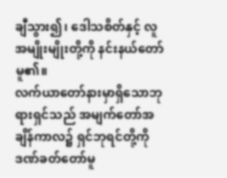ချီသွား၍၊ ဒေါသစိတ်နှင့် လူအမျိုးမျိုးတို့ကို နင်းနယ်တော်မူ၏။
လက်ယာတော်နားမှာရှိသောဘုရားရှင်သည် အမျက်တော်အချိန်ကာလ၌ ရှင်ဘုရင်တို့ကို ဒဏ်ခတ်တော်မူ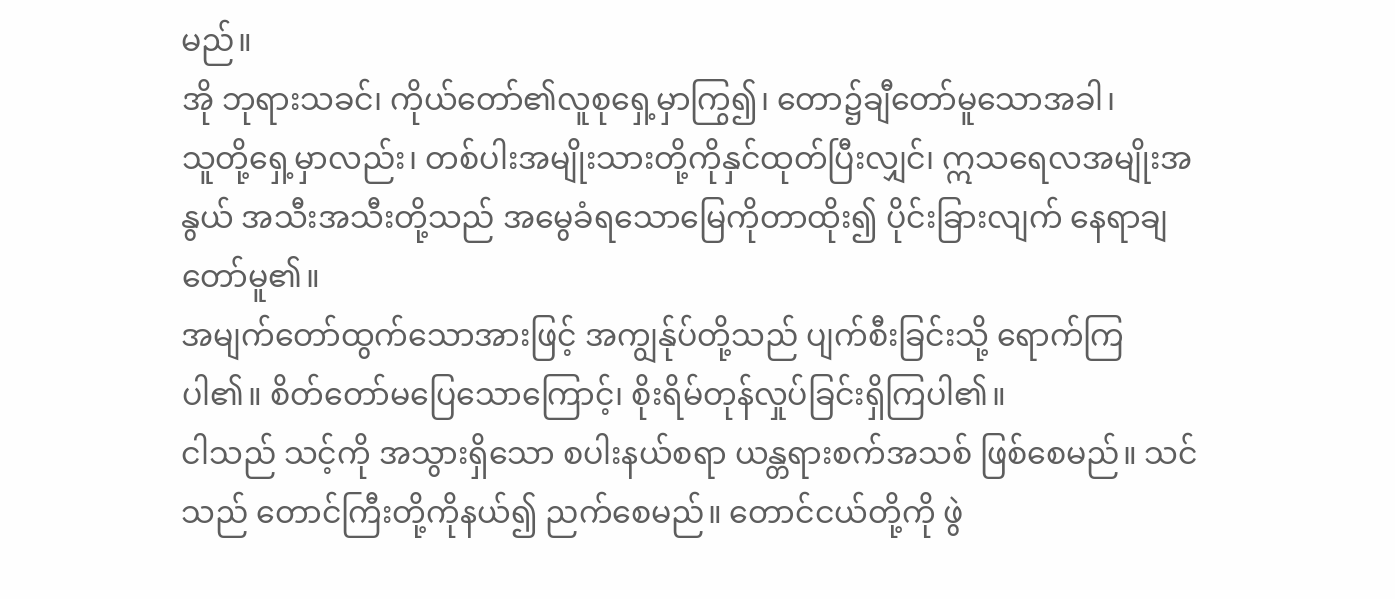မည်။
အို ဘုရားသခင်၊ ကိုယ်တော်၏လူစုရှေ့မှာကြွ၍၊ တော၌ချီတော်မူသောအခါ၊
သူတို့ရှေ့မှာလည်း၊ တစ်ပါးအမျိုးသားတို့ကိုနှင်ထုတ်ပြီးလျှင်၊ ဣသရေလအမျိုးအနွယ် အသီးအသီးတို့သည် အမွေခံရသောမြေကိုတာထိုး၍ ပိုင်းခြားလျက် နေရာချတော်မူ၏။
အမျက်တော်ထွက်သောအားဖြင့် အကျွန်ုပ်တို့သည် ပျက်စီးခြင်းသို့ ရောက်ကြပါ၏။ စိတ်တော်မပြေသောကြောင့်၊ စိုးရိမ်တုန်လှုပ်ခြင်းရှိကြပါ၏။
ငါသည် သင့်ကို အသွားရှိသော စပါးနယ်စရာ ယန္တရားစက်အသစ် ဖြစ်စေမည်။ သင်သည် တောင်ကြီးတို့ကိုနယ်၍ ညက်စေမည်။ တောင်ငယ်တို့ကို ဖွဲ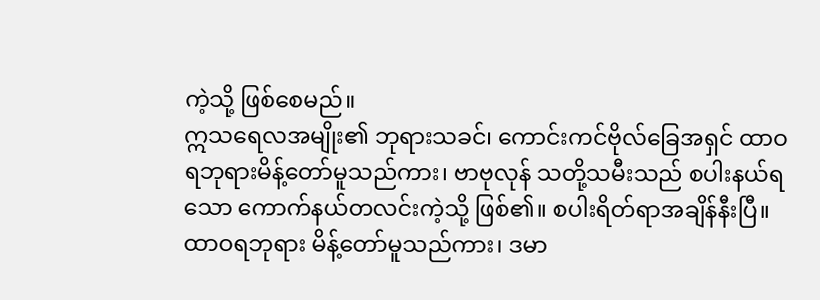ကဲ့သို့ ဖြစ်စေမည်။
ဣသရေလအမျိုး၏ ဘုရားသခင်၊ ကောင်းကင်ဗိုလ်ခြေအရှင် ထာဝရဘုရားမိန့်တော်မူသည်ကား၊ ဗာဗုလုန် သတို့သမီးသည် စပါးနယ်ရသော ကောက်နယ်တလင်းကဲ့သို့ ဖြစ်၏။ စပါးရိတ်ရာအချိန်နီးပြီ။
ထာဝရဘုရား မိန့်တော်မူသည်ကား၊ ဒမာ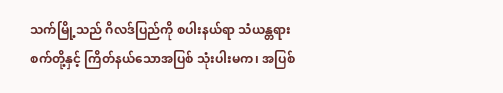သက်မြို့သည် ဂိလဒ်ပြည်ကို စပါးနယ်ရာ သံယန္တရားစက်တို့နှင့် ကြိတ်နယ်သောအပြစ် သုံးပါးမက၊ အပြစ်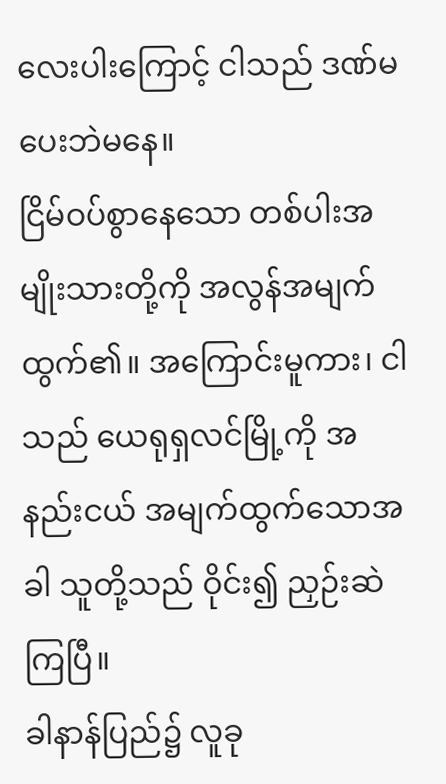လေးပါးကြောင့် ငါသည် ဒဏ်မပေးဘဲမနေ။
ငြိမ်ဝပ်စွာနေသော တစ်ပါးအမျိုးသားတို့ကို အလွန်အမျက်ထွက်၏။ အကြောင်းမူကား၊ ငါသည် ယေရုရှလင်မြို့ကို အနည်းငယ် အမျက်ထွက်သောအခါ သူတို့သည် ဝိုင်း၍ ညှဉ်းဆဲကြပြီ။
ခါနာန်ပြည်၌ လူခု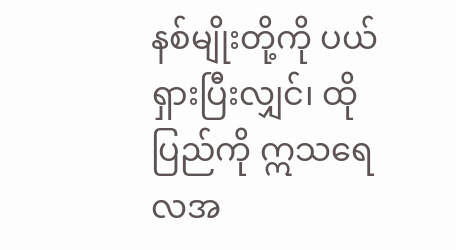နစ်မျိုးတို့ကို ပယ်ရှားပြီးလျှင်၊ ထိုပြည်ကို ဣသရေလအ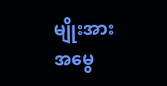မျိုးအား အမွေ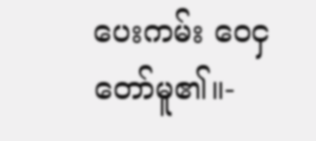ပေးကမ်း ဝေငှတော်မူ၏။-